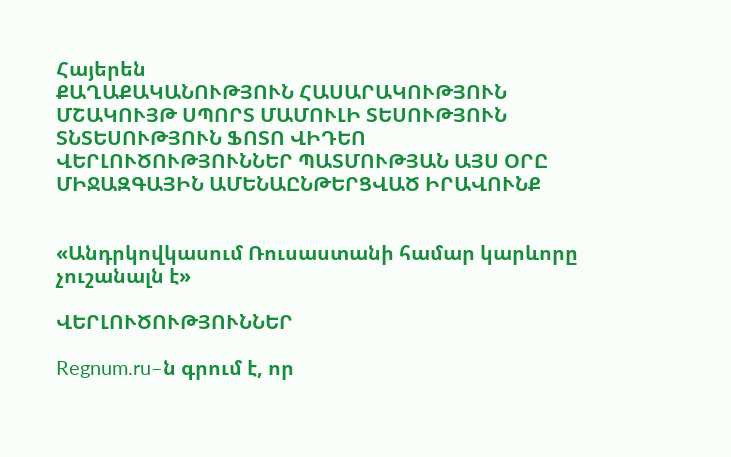Հայերեն
ՔԱՂԱՔԱԿԱՆՈՒԹՅՈՒՆ ՀԱՍԱՐԱԿՈՒԹՅՈՒՆ ՄՇԱԿՈՒՅԹ ՍՊՈՐՏ ՄԱՄՈՒԼԻ ՏԵՍՈՒԹՅՈՒՆ ՏՆՏԵՍՈՒԹՅՈՒՆ ՖՈՏՈ ՎԻԴԵՈ ՎԵՐԼՈՒԾՈՒԹՅՈՒՆՆԵՐ ՊԱՏՄՈՒԹՅԱՆ ԱՅՍ ՕՐԸ ՄԻՋԱԶԳԱՅԻՆ ԱՄԵՆԱԸՆԹԵՐՑՎԱԾ ԻՐԱՎՈՒՆՔ


«Անդրկովկասում Ռուսաստանի համար կարևորը չուշանալն է»

ՎԵՐԼՈՒԾՈՒԹՅՈՒՆՆԵՐ

Regnum.ru–ն գրում է, որ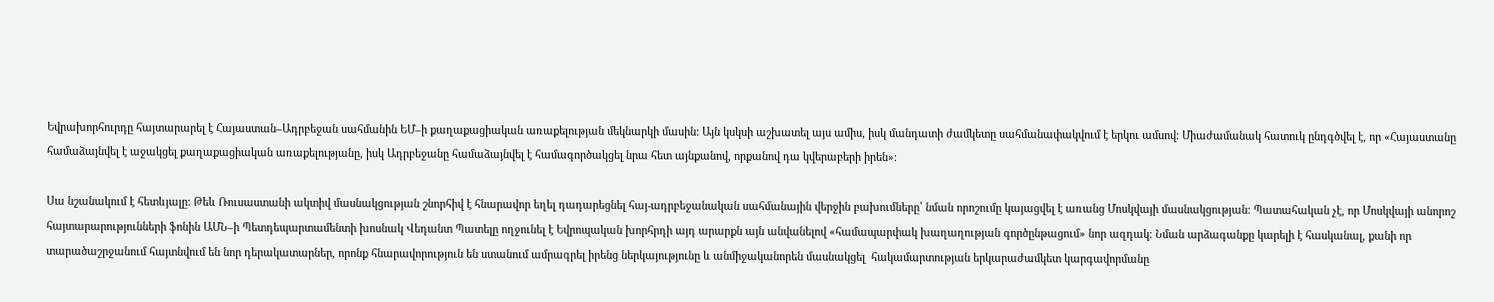Եվրախորհուրդը հայտարարել է Հայաստան–Ադրբեջան սահմանին ԵՄ–ի քաղաքացիական առաքելության մեկնարկի մասին: Այն կսկսի աշխատել այս ամիս, իսկ մանդատի ժամկետը սահմանափակվում է երկու ամսով։ Միաժամանակ հատուկ ընդգծվել է, որ «Հայաստանը համաձայնվել է աջակցել քաղաքացիական առաքելությանը, իսկ Ադրբեջանը համաձայնվել է համագործակցել նրա հետ այնքանով, որքանով դա կվերաբերի իրեն»։

Սա նշանակում է հետևյալը: Թեև Ռուսաստանի ակտիվ մասնակցության շնորհիվ է հնարավոր եղել դադարեցնել հայ-ադրբեջանական սահմանային վերջին բախումները՝ նման որոշումը կայացվել է առանց Մոսկվայի մասնակցության։ Պատահական չէ, որ Մոսկվայի անորոշ հայտարարությունների ֆոնին ԱՄՆ–ի Պետդեպարտամենտի խոսնակ Վեդանտ Պատելը ողջունել է Եվրոպական խորհրդի այդ արարքն այն անվանելով «համապարփակ խաղաղության գործընթացում» նոր ազդակ։ Նման արձագանքը կարելի է հասկանալ, քանի որ տարածաշրջանում հայտնվում են նոր դերակատարներ, որոնք հնարավորություն են ստանում ամրագրել իրենց ներկայությունը և անմիջականորեն մասնակցել  հակամարտության երկարաժամկետ կարգավորմանը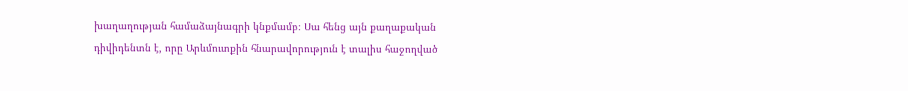խաղաղության համաձայնագրի կնքմամբ։ Սա հենց այն քաղաքական դիվիդենտն է, որը Արևմուտքին հնարավորություն է տալիս հաջողված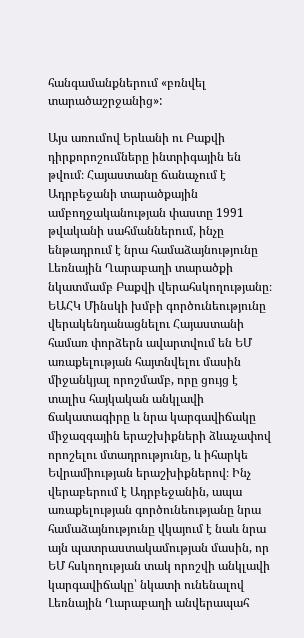հանգամանքներում «բռնվել տարածաշրջանից»:

Այս առումով Երևանի ու Բաքվի դիրքորոշումները ինտրիգային են թվում։ Հայաստանը ճանաչում է Ադրբեջանի տարածքային ամբողջականության փաստը 1991 թվականի սահմաններում, ինչը ենթադրում է նրա համաձայնությունը Լեռնային Ղարաբաղի տարածքի նկատմամբ Բաքվի վերահսկողությանը։ ԵԱՀԿ Մինսկի խմբի գործունեությունը վերակենդանացնելու Հայաստանի համառ փորձերն ավարտվում են ԵՄ առաքելության հայտնվելու մասին միջանկյալ որոշմամբ, որը ցույց է տալիս հայկական անկլավի ճակատագիրը և նրա կարգավիճակը միջազգային երաշխիքների ձևաչափով որոշելու մտադրությունը, և իհարկե Եվրամիության երաշխիքներով։ Ինչ վերաբերում է Ադրբեջանին, ապա առաքելության գործունեությանը նրա համաձայնությունը վկայում է նաև նրա այն պատրաստակամության մասին, որ ԵՄ հսկողության տակ որոշվի անկլավի կարգավիճակը՝ նկատի ունենալով Լեռնային Ղարաբաղի անվերապահ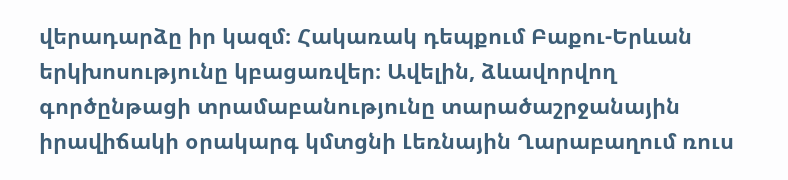վերադարձը իր կազմ։ Հակառակ դեպքում Բաքու-Երևան երկխոսությունը կբացառվեր։ Ավելին, ձևավորվող գործընթացի տրամաբանությունը տարածաշրջանային իրավիճակի օրակարգ կմտցնի Լեռնային Ղարաբաղում ռուս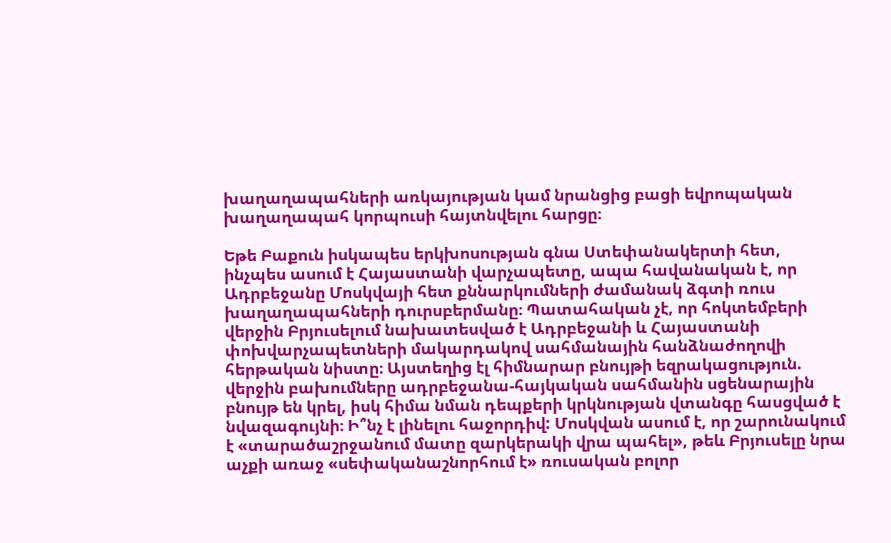խաղաղապահների առկայության կամ նրանցից բացի եվրոպական խաղաղապահ կորպուսի հայտնվելու հարցը։

Եթե Բաքուն իսկապես երկխոսության գնա Ստեփանակերտի հետ, ինչպես ասում է Հայաստանի վարչապետը, ապա հավանական է, որ Ադրբեջանը Մոսկվայի հետ քննարկումների ժամանակ ձգտի ռուս խաղաղապահների դուրսբերմանը։ Պատահական չէ, որ հոկտեմբերի վերջին Բրյուսելում նախատեսված է Ադրբեջանի և Հայաստանի փոխվարչապետների մակարդակով սահմանային հանձնաժողովի հերթական նիստը։ Այստեղից էլ հիմնարար բնույթի եզրակացություն. վերջին բախումները ադրբեջանա-հայկական սահմանին սցենարային բնույթ են կրել, իսկ հիմա նման դեպքերի կրկնության վտանգը հասցված է նվազագույնի։ Ի՞նչ է լինելու հաջորդիվ: Մոսկվան ասում է, որ շարունակում է «տարածաշրջանում մատը զարկերակի վրա պահել», թեև Բրյուսելը նրա աչքի առաջ «սեփականաշնորհում է» ռուսական բոլոր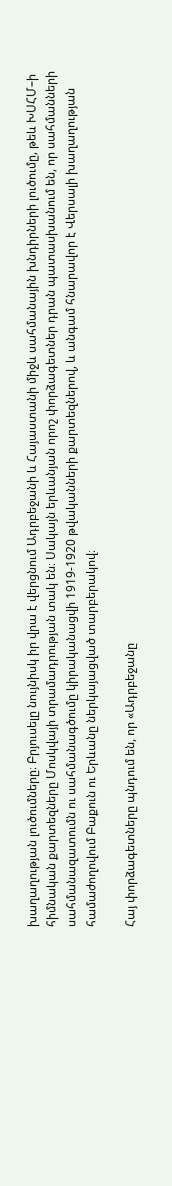խաղաղության լուծումները։ Բրյուսելը նույնիսկ իր վրա է վերցնում Ադրբեջանի և Հայաստանի միջև սահմանային խնդիրների լուծումը, թեև ԽՍՀՄ–ի հիմնական քարտեզները Մոսկվայի տրամադրության տակ են։ Սակայն երևանյան որոշ փորձագետներ դրան պատասխանում են, որ սահմանների սահմանազատումն ու սահմանագծումը կիրականացվի 1919-1920 թվականների քարտեզներով, և անգամ հնարավոր է Վերսալի խաղաղության համաժողովում Բաքուն ու Երևանը ներկայացված տարբերակով։

Հայ փորձագետները պնդում են, որ «Ադրբեջանը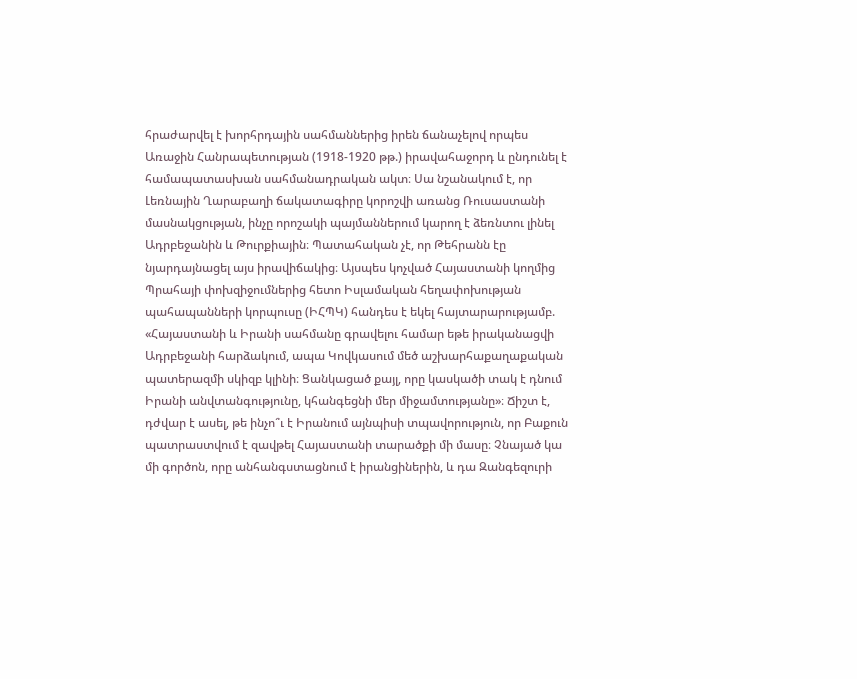հրաժարվել է խորհրդային սահմաններից իրեն ճանաչելով որպես Առաջին Հանրապետության (1918-1920 թթ.) իրավահաջորդ և ընդունել է համապատասխան սահմանադրական ակտ։ Սա նշանակում է, որ Լեռնային Ղարաբաղի ճակատագիրը կորոշվի առանց Ռուսաստանի մասնակցության, ինչը որոշակի պայմաններում կարող է ձեռնտու լինել Ադրբեջանին և Թուրքիային։ Պատահական չէ, որ Թեհրանն էը նյարդայնացել այս իրավիճակից։ Այսպես կոչված Հայաստանի կողմից Պրահայի փոխզիջումներից հետո Իսլամական հեղափոխության պահապանների կորպուսը (ԻՀՊԿ) հանդես է եկել հայտարարությամբ. «Հայաստանի և Իրանի սահմանը գրավելու համար եթե իրականացվի Ադրբեջանի հարձակում, ապա Կովկասում մեծ աշխարհաքաղաքական պատերազմի սկիզբ կլինի։ Ցանկացած քայլ, որը կասկածի տակ է դնում Իրանի անվտանգությունը, կհանգեցնի մեր միջամտությանը»։ Ճիշտ է, դժվար է ասել, թե ինչո՞ւ է Իրանում այնպիսի տպավորություն, որ Բաքուն պատրաստվում է զավթել Հայաստանի տարածքի մի մասը։ Չնայած կա մի գործոն, որը անհանգստացնում է իրանցիներին, և դա Զանգեզուրի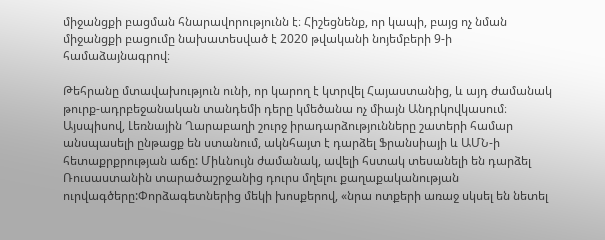միջանցքի բացման հնարավորությունն է։ Հիշեցնենք, որ կապի, բայց ոչ նման միջանցքի բացումը նախատեսված է 2020 թվականի նոյեմբերի 9-ի համաձայնագրով։

Թեհրանը մտավախություն ունի, որ կարող է կտրվել Հայաստանից, և այդ ժամանակ թուրք-ադրբեջանական տանդեմի դերը կմեծանա ոչ միայն Անդրկովկասում։ Այսպիսով, Լեռնային Ղարաբաղի շուրջ իրադարձությունները շատերի համար անսպասելի ընթացք են ստանում, ակնհայտ է դարձել Ֆրանսիայի և ԱՄՆ-ի հետաքրքրության աճը: Միևնույն ժամանակ, ավելի հստակ տեսանելի են դարձել Ռուսաստանին տարածաշրջանից դուրս մղելու քաղաքականության ուրվագծերը:Փորձագետներից մեկի խոսքերով, «նրա ոտքերի առաջ սկսել են նետել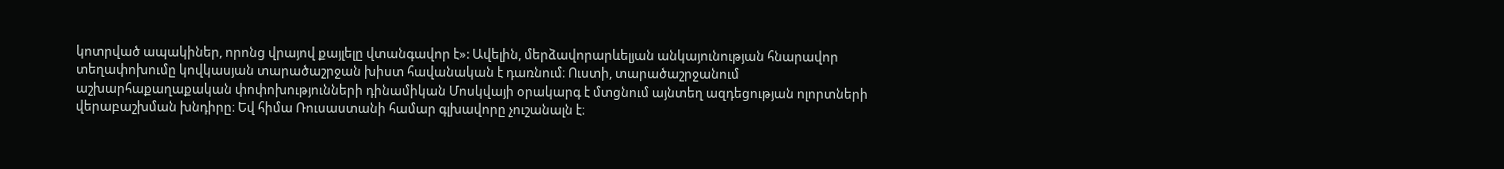կոտրված ապակիներ, որոնց վրայով քայլելը վտանգավոր է»: Ավելին, մերձավորարևելյան անկայունության հնարավոր տեղափոխումը կովկասյան տարածաշրջան խիստ հավանական է դառնում։ Ուստի, տարածաշրջանում աշխարհաքաղաքական փոփոխությունների դինամիկան Մոսկվայի օրակարգ է մտցնում այնտեղ ազդեցության ոլորտների վերաբաշխման խնդիրը։ Եվ հիմա Ռուսաստանի համար գլխավորը չուշանալն է։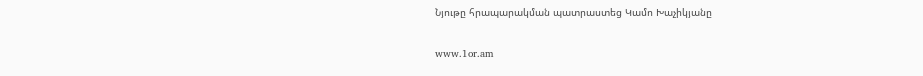Նյութը հրապարակման պատրաստեց Կամո Խաչիկյանը

www.1or.am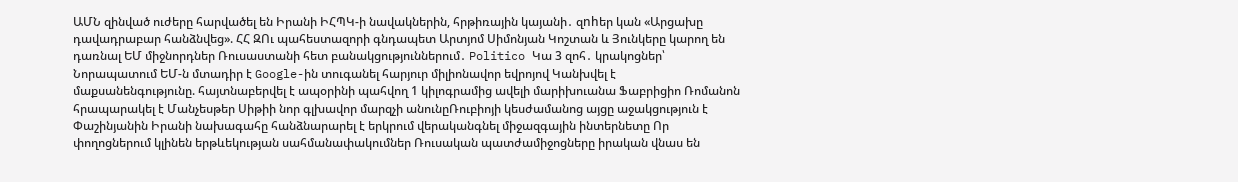ԱՄՆ զինված ուժերը հարվածել են Իրանի ԻՀՊԿ-ի նավակներին, հրթիռային կայանի․ զnhեր կան «Արցախը դավադրաբար հանձնվեց». ՀՀ ԶՈւ պահեստազորի գնդապետ Արտյոմ Սիմոնյան Կոշտան և Յունկերը կարող են դառնալ ԵՄ միջնորդներ Ռուսաստանի հետ բանակցություններում․ Politico Կա 3 զոհ․ կրակոցներ՝ Նորապատում ԵՄ-ն մտադիր է Google-ին տուգանել հարյուր միլիոնավոր եվրոյով Կանխվել է մաքսանենգությունը. հայտնաբերվել է ապօրինի պահվող 1 կիլոգրամից ավելի մարիխուանա Ֆաբրիցիո Ռոմանոն հրապարակել է Մանչեսթեր Սիթիի նոր գլխավոր մարզչի անունըՌուբիոյի կեսժամանոց այցը աջակցություն է Փաշինյանին Իրանի նախագահը հանձնարարել է երկրում վերականգնել միջազգային ինտերնետը Որ փողոցներում կլինեն երթևեկության սահմանափակումներ Ռուսական պատժամիջոցները իրական վնաս են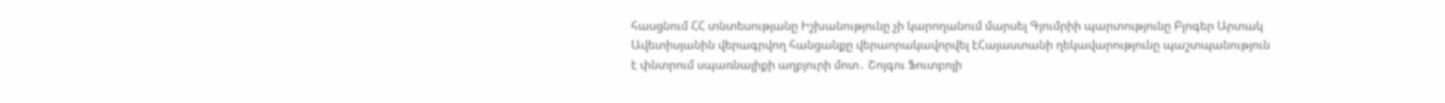հասցնում ՀՀ տնտեսությանը Իշխանությունը չի կարողանում մարսել Գյումրիի պարտությունը Բլոգեր Արտակ Ավետիսյանին վերագրվող հանցանքը վերաորակավորվել էՀայաստանի ղեկավարությունը պաշտպանություն է փնտրում սպառնալիքի աղբյուրի մոտ․ Շոյգու Ֆուտբոլի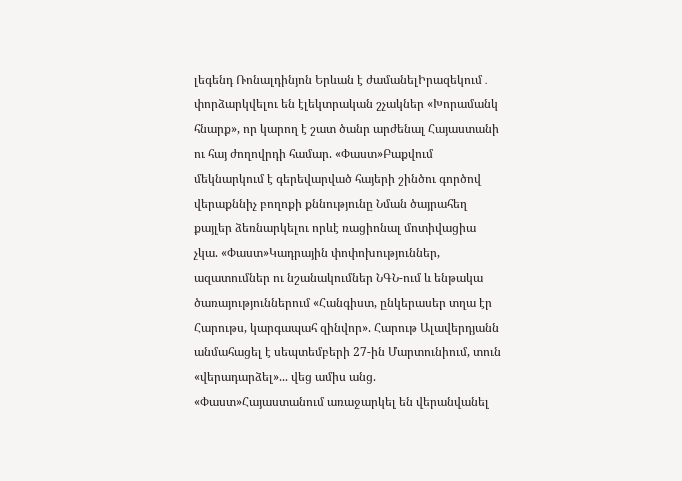լեգենդ Ռոնալդինյոն Երևան է ժամանելԻրազեկում․ փորձարկվելու են էլեկտրական շչակներ «Խորամանկ հնարք», որ կարող է շատ ծանր արժենալ Հայաստանի ու հայ ժողովրդի համար. «Փաստ»Բաքվում մեկնարկում է գերեվարված հայերի շինծու գործով վերաքննիչ բողոքի քննությունը Նման ծայրահեղ քայլեր ձեռնարկելու որևէ ռացիոնալ մոտիվացիա չկա. «Փաստ»Կադրային փոփոխություններ, ազատումներ ու նշանակումներ ՆԳՆ-ում և ենթակա ծառայություններում «Հանգիստ, ընկերասեր տղա էր Հարութս, կարգապահ զինվոր». Հարութ Ալավերդյանն անմահացել է սեպտեմբերի 27-ին Մարտունիում, տուն «վերադարձել»... վեց ամիս անց. «Փաստ»Հայաստանում առաջարկել են վերանվանել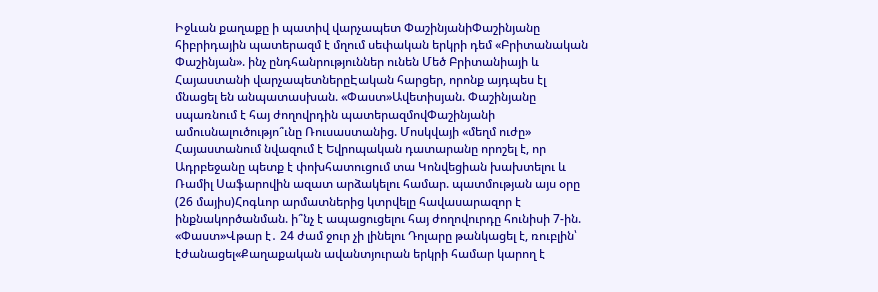Իջևան քաղաքը ի պատիվ վարչապետ ՓաշինյանիՓաշինյանը հիբրիդային պատերազմ է մղում սեփական երկրի դեմ «Բրիտանական Փաշինյան». ինչ ընդհանրություններ ունեն Մեծ Բրիտանիայի և Հայաստանի վարչապետներըԷական հարցեր, որոնք այդպես էլ մնացել են անպատասխան. «Փաստ»Ավետիսյան. Փաշինյանը սպառնում է հայ ժողովրդին պատերազմովՓաշինյանի ամուսնալուծությո՞ւնը Ռուսաստանից. Մոսկվայի «մեղմ ուժը» Հայաստանում նվազում է Եվրոպական դատարանը որոշել է, որ Ադրբեջանը պետք է փոխհատուցում տա Կոնվեցիան խախտելու և  Ռամիլ Սաֆարովին ազատ արձակելու համար. պատմության այս օրը (26 մայիս)Հոգևոր արմատներից կտրվելը հավասարազոր է ինքնակործանման. ի՞նչ է ապացուցելու հայ ժողովուրդը հունիսի 7-ին. «Փաստ»Վթար է․ 24 ժամ ջուր չի լինելու Դոլարը թանկացել է, ռուբլին՝ էժանացել«Քաղաքական ավանտյուրան երկրի համար կարող է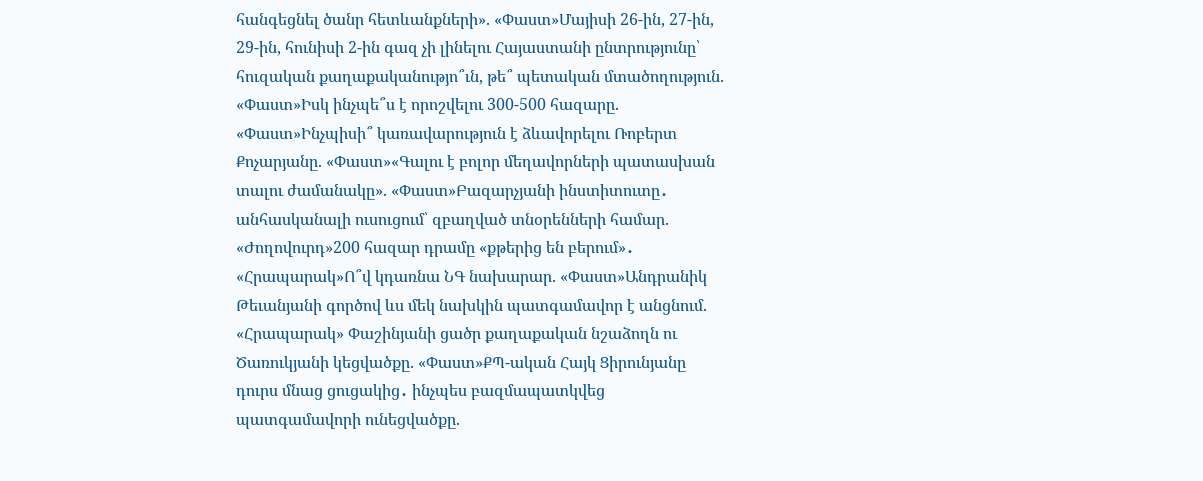հանգեցնել ծանր հետևանքների». «Փաստ»Մայիսի 26-ին, 27-ին, 29-ին, հունիսի 2-ին գազ չի լինելու Հայաստանի ընտրությունը՝ հուզական քաղաքականությո՞ւն, թե՞ պետական մտածողություն. «Փաստ»Իսկ ինչպե՞ս է որոշվելու 300-500 հազարը. «Փաստ»Ինչպիսի՞ կառավարություն է ձևավորելու Ռոբերտ Քոչարյանը. «Փաստ»«Գալու է բոլոր մեղավորների պատասխան տալու ժամանակը». «Փաստ»Բազարչյանի ինստիտուտը․ անհասկանալի ուսուցում՝ զբաղված տնօրենների համար. «Ժողովուրդ»200 հազար դրամը «քթերից են բերում»․ «Հրապարակ»Ո՞վ կդառնա ՆԳ նախարար. «Փաստ»Անդրանիկ Թեւանյանի գործով ևս մեկ նախկին պատգամավոր է անցնում. «Հրապարակ» Փաշինյանի ցածր քաղաքական նշաձողն ու Ծառուկյանի կեցվածքը. «Փաստ»ՔՊ-ական Հայկ Ցիրունյանը դուրս մնաց ցուցակից․ ինչպես բազմապատկվեց պատգամավորի ունեցվածքը.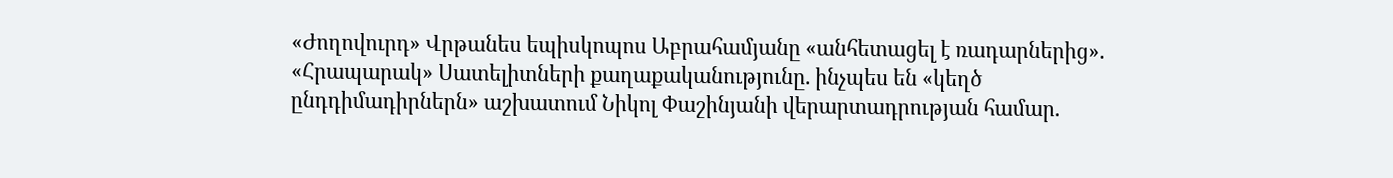«Ժողովուրդ» Վրթանես եպիսկոպոս Աբրահամյանը «անհետացել է ռադարներից». «Հրապարակ» Սատելիտների քաղաքականությունը. ինչպես են «կեղծ ընդդիմադիրներն» աշխատում Նիկոլ Փաշինյանի վերարտադրության համար.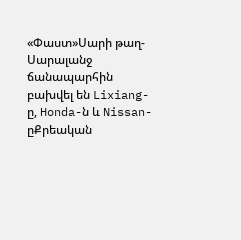«Փաստ»Սարի թաղ-Սարալանջ ճանապարհին բախվել են Lixiang-ը, Honda-ն և Nissan-ըՔրեական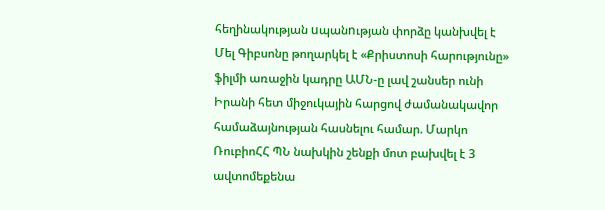հեղինակության uպանnւթյան փորձը կանխվել է Մել Գիբսոնը թողարկել է «Քրիստոսի հարությունը» ֆիլմի առաջին կադրը ԱՄՆ-ը լավ շանսեր ունի Իրանի հետ միջուկային հարցով ժամանակավոր համաձայնության հասնելու համար. Մարկո ՌուբիոՀՀ ՊՆ նախկին շենքի մոտ բախվել է 3 ավտոմեքենա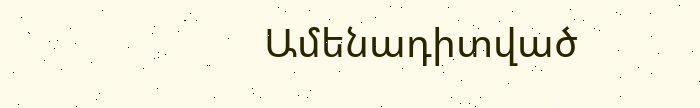Ամենադիտված